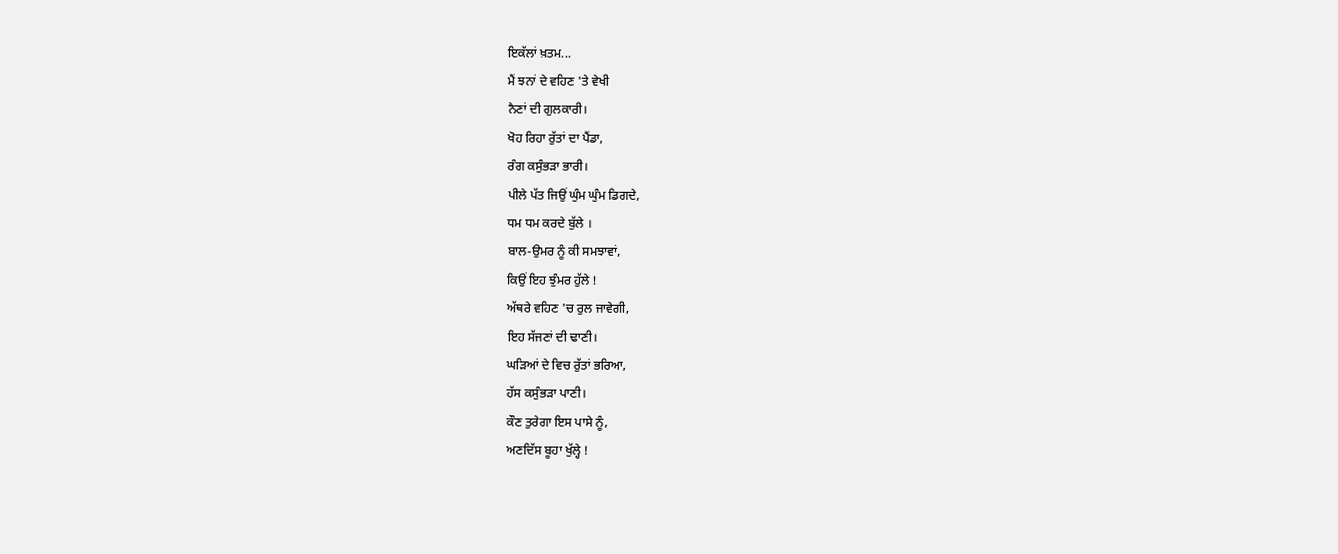ਇਕੱਲਾਂ ਖ਼ਤਮ...
ਮੈਂ ਝਨਾਂ ਦੇ ਵਹਿਣ 'ਤੇ ਵੇਖੀ
ਨੈਣਾਂ ਦੀ ਗੁਲਕਾਰੀ।
ਖੋਹ ਰਿਹਾ ਰੁੱਤਾਂ ਦਾ ਪੈਂਡਾ,
ਰੰਗ ਕਸੁੰਭੜਾ ਭਾਰੀ।
ਪੀਲੇ ਪੱਤ ਜਿਉਂ ਘੁੰਮ ਘੁੰਮ ਡਿਗਦੇ,
ਧਮ ਧਮ ਕਰਦੇ ਬੁੱਲੇ ।
ਬਾਲ-ਉਮਰ ਨੂੰ ਕੀ ਸਮਝਾਵਾਂ,
ਕਿਉਂ ਇਹ ਝੁੰਮਰ ਹੁੱਲੇ !
ਅੱਥਰੇ ਵਹਿਣ 'ਚ ਰੁਲ ਜਾਵੇਗੀ,
ਇਹ ਸੱਜਣਾਂ ਦੀ ਢਾਣੀ।
ਘੜਿਆਂ ਦੇ ਵਿਚ ਰੁੱਤਾਂ ਭਰਿਆ,
ਹੱਸ ਕਸੁੰਭੜਾ ਪਾਣੀ।
ਕੌਣ ਤੁਰੇਗਾ ਇਸ ਪਾਸੇ ਨੂੰ,
ਅਣਦਿੱਸ ਬੂਹਾ ਖੁੱਲ੍ਹੇ !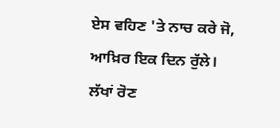ਏਸ ਵਹਿਣ 'ਤੇ ਨਾਚ ਕਰੇ ਜੋ,
ਆਖ਼ਿਰ ਇਕ ਦਿਨ ਰੁੱਲੇ।
ਲੱਖਾਂ ਰੋਣ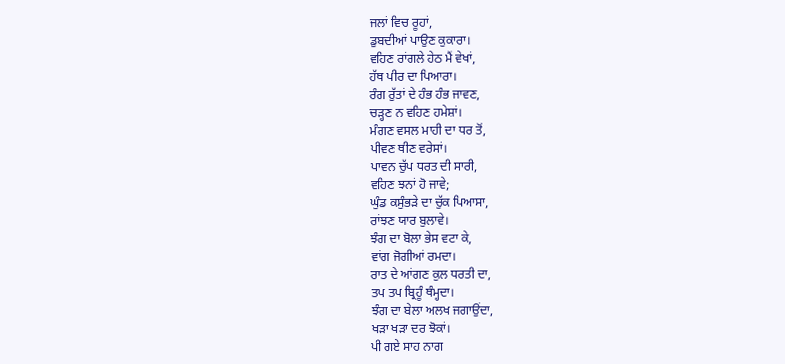ਜਲਾਂ ਵਿਚ ਰੂਹਾਂ,
ਡੁਬਦੀਆਂ ਪਾਉਣ ਕੁਕਾਰਾ।
ਵਹਿਣ ਰਾਂਗਲੇ ਹੇਠ ਮੈਂ ਵੇਖਾਂ,
ਹੱਥ ਪੀਰ ਦਾ ਪਿਆਰਾ।
ਰੰਗ ਰੁੱਤਾਂ ਦੇ ਹੰਭ ਹੰਭ ਜਾਵਣ,
ਚੜ੍ਹਣ ਨ ਵਹਿਣ ਹਮੇਸ਼ਾਂ।
ਮੰਗਣ ਵਸਲ ਮਾਹੀ ਦਾ ਧਰ ਤੋਂ,
ਪੀਵਣ ਥੀਣ ਵਰੇਸਾਂ।
ਪਾਵਨ ਚੁੱਪ ਧਰਤ ਦੀ ਸਾਰੀ,
ਵਹਿਣ ਝਨਾਂ ਹੋ ਜਾਵੇ;
ਘੁੰਡ ਕਸੁੰਭੜੇ ਦਾ ਚੁੱਕ ਪਿਆਸਾ,
ਰਾਂਝਣ ਯਾਰ ਬੁਲਾਵੇ।
ਝੰਗ ਦਾ ਬੋਲਾ ਭੇਸ ਵਟਾ ਕੇ,
ਵਾਂਗ ਜੋਗੀਆਂ ਰਮਦਾ।
ਰਾਤ ਦੇ ਆਂਗਣ ਕੁਲ ਧਰਤੀ ਦਾ,
ਤਪ ਤਪ ਬ੍ਰਿਹੂੰ ਥੰਮ੍ਹਦਾ।
ਝੰਗ ਦਾ ਬੇਲਾ ਅਲਖ ਜਗਾਉਂਦਾ,
ਖੜਾ ਖੜਾ ਦਰ ਝੋਕਾਂ।
ਪੀ ਗਏ ਸਾਹ ਨਾਗ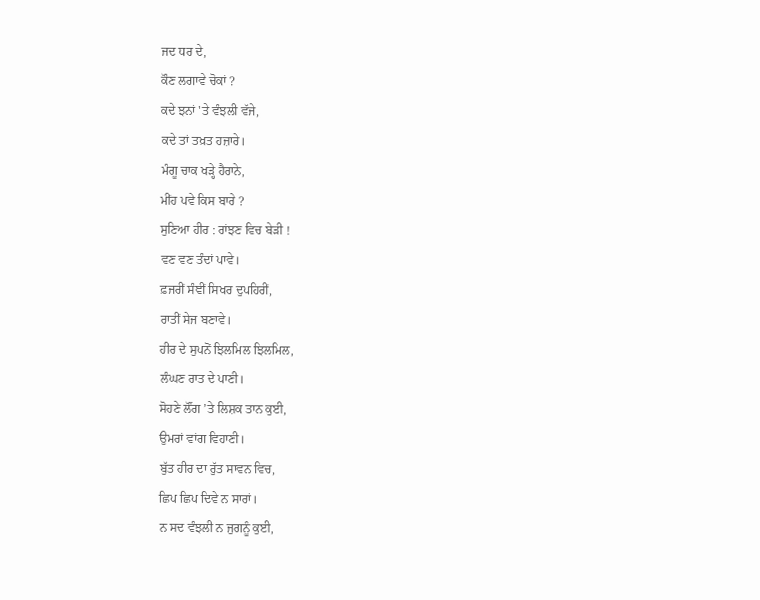ਜਦ ਧਰ ਦੇ,
ਕੌਣ ਲਗਾਵੇ ਚੋਕਾਂ ?
ਕਦੇ ਝਨਾਂ 'ਤੇ ਵੰਝਲੀ ਵੱਜੇ,
ਕਦੇ ਤਾਂ ਤਖ਼ਤ ਹਜ਼ਾਰੇ।
ਮੰਗੂ ਚਾਕ ਖੜ੍ਹੇ ਹੈਰਾਨੇ,
ਮੀਂਹ ਪਵੇ ਕਿਸ ਬਾਰੇ ?
ਸੁਣਿਆ ਹੀਰ : ਰਾਂਝਣ ਵਿਚ ਬੇੜੀ !
ਵਣ ਵਣ ਤੰਦਾਂ ਪਾਵੇ।
ਫ਼ਜਰੀਂ ਸੰਞੀਂ ਸਿਖਰ ਦੁਪਹਿਰੀਂ,
ਰਾਤੀਂ ਸੇਜ ਬਣਾਵੇ।
ਹੀਰ ਦੇ ਸੁਪਨੋਂ ਝਿਲਮਿਲ ਝਿਲਮਿਲ,
ਲੰਘਣ ਰਾਤ ਦੇ ਪਾਣੀ।
ਸੋਹਣੇ ਲੌਂਗ ’ਤੇ ਲਿਸ਼ਕ ਤਾਨ ਕੁਈ,
ਉਮਰਾਂ ਵਾਂਗ ਵਿਹਾਣੀ।
ਬੁੱਤ ਹੀਰ ਦਾ ਰੁੱਤ ਸਾਵਨ ਵਿਚ,
ਛਿਪ ਛਿਪ ਦਿਵੇ ਨ ਸਾਰਾਂ।
ਨ ਸਦ ਵੰਝਲੀ ਨ ਜੁਗਨੂੰ ਕੁਈ,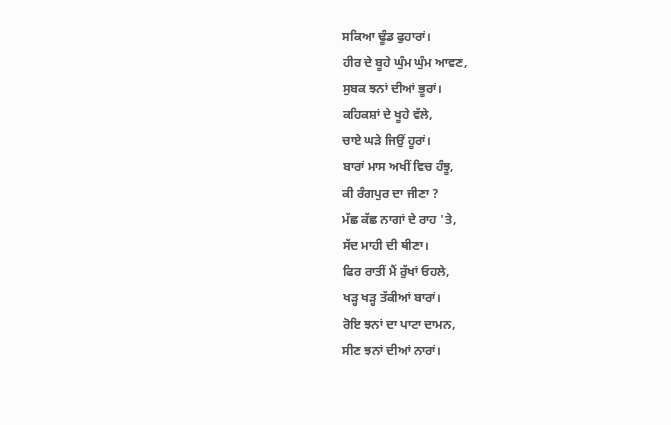ਸਕਿਆ ਢੂੰਡ ਫੁਹਾਰਾਂ।
ਹੀਰ ਦੇ ਬੂਹੇ ਘੁੰਮ ਘੁੰਮ ਆਵਣ,
ਸੁਬਕ ਝਨਾਂ ਦੀਆਂ ਭੂਰਾਂ।
ਕਹਿਕਸ਼ਾਂ ਦੇ ਖੂਹੇ ਵੱਲੇ,
ਚਾਏ ਘੜੇ ਜਿਉਂ ਹੂਰਾਂ।
ਬਾਰਾਂ ਮਾਸ ਅਖੀਂ ਵਿਚ ਹੰਝੂ,
ਕੀ ਰੰਗਪੁਰ ਦਾ ਜੀਣਾ ?
ਮੱਛ ਕੱਛ ਨਾਗਾਂ ਦੇ ਰਾਹ 'ਤੇ,
ਸੱਦ ਮਾਹੀ ਦੀ ਥੀਣਾ।
ਫਿਰ ਰਾਤੀਂ ਮੈਂ ਰੁੱਖਾਂ ਓਹਲੇ,
ਖੜ੍ਹ ਖੜ੍ਹ ਤੱਕੀਆਂ ਬਾਰਾਂ।
ਰੋਇ ਝਨਾਂ ਦਾ ਪਾਟਾ ਦਾਮਨ,
ਸੀਣ ਝਨਾਂ ਦੀਆਂ ਨਾਰਾਂ।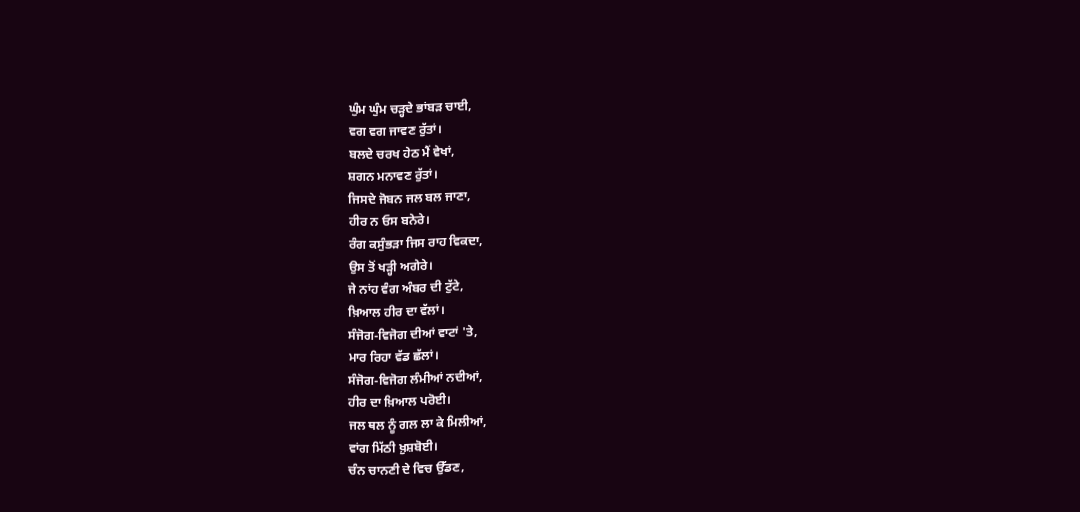ਘੁੰਮ ਘੁੰਮ ਚੜ੍ਹਦੇ ਭਾਂਬੜ ਚਾਈ,
ਵਗ ਵਗ ਜਾਵਣ ਰੁੱਤਾਂ।
ਬਲਦੇ ਚਰਖ ਹੇਠ ਮੈਂ ਵੇਖਾਂ,
ਸ਼ਗਨ ਮਨਾਵਣ ਰੁੱਤਾਂ।
ਜਿਸਦੇ ਜੋਬਨ ਜਲ ਬਲ ਜਾਣਾ,
ਹੀਰ ਨ ਓਸ ਬਨੇਰੇ।
ਰੰਗ ਕਸੁੰਭੜਾ ਜਿਸ ਰਾਹ ਵਿਕਦਾ,
ਉਸ ਤੋਂ ਖੜ੍ਹੀ ਅਗੇਰੇ।
ਜੇ ਨਾਂਹ ਵੰਗ ਅੰਬਰ ਦੀ ਟੁੱਟੇ,
ਖ਼ਿਆਲ ਹੀਰ ਦਾ ਵੱਲਾਂ।
ਸੰਜੋਗ-ਵਿਜੋਗ ਦੀਆਂ ਵਾਟਾਂ 'ਤੇ,
ਮਾਰ ਰਿਹਾ ਵੱਡ ਛੱਲਾਂ।
ਸੰਜੋਗ-ਵਿਜੋਗ ਲੰਮੀਆਂ ਨਦੀਆਂ,
ਹੀਰ ਦਾ ਖ਼ਿਆਲ ਪਰੋਈ।
ਜਲ ਥਲ ਨੂੰ ਗਲ ਲਾ ਕੇ ਮਿਲੀਆਂ,
ਵਾਂਗ ਮਿੱਠੀ ਖ਼ੁਸ਼ਬੋਈ।
ਚੰਨ ਚਾਨਣੀ ਦੇ ਵਿਚ ਉੱਡਣ,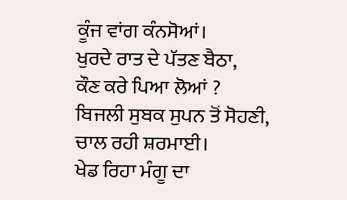ਕੂੰਜ ਵਾਂਗ ਕੰਨਸੋਆਂ।
ਖੁਰਦੇ ਰਾਤ ਦੇ ਪੱਤਣ ਬੈਠਾ,
ਕੌਣ ਕਰੇ ਪਿਆ ਲੋਆਂ ?
ਬਿਜਲੀ ਸੁਬਕ ਸੁਪਨ ਤੋਂ ਸੋਹਣੀ,
ਚਾਲ ਰਹੀ ਸ਼ਰਮਾਈ।
ਖੇਡ ਰਿਹਾ ਮੰਗੂ ਦਾ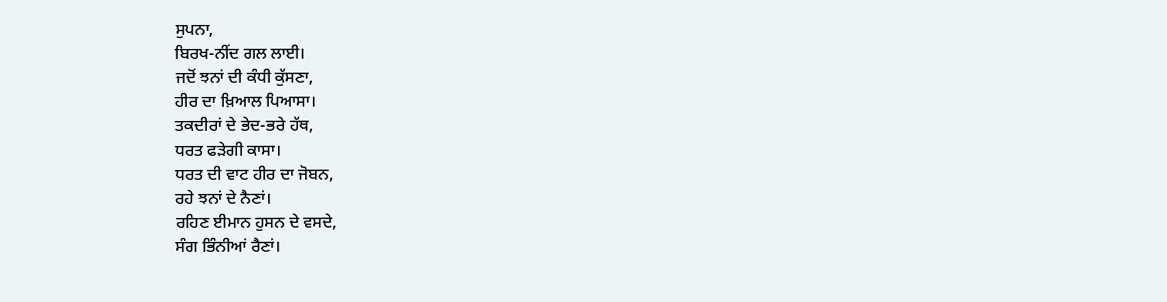ਸੁਪਨਾ,
ਬਿਰਖ-ਨੀਂਦ ਗਲ ਲਾਈ।
ਜਦੋਂ ਝਨਾਂ ਦੀ ਕੰਧੀ ਕੁੱਸਣਾ,
ਹੀਰ ਦਾ ਖ਼ਿਆਲ ਪਿਆਸਾ।
ਤਕਦੀਰਾਂ ਦੇ ਭੇਦ-ਭਰੇ ਹੱਥ,
ਧਰਤ ਫੜੇਗੀ ਕਾਸਾ।
ਧਰਤ ਦੀ ਵਾਟ ਹੀਰ ਦਾ ਜੋਬਨ,
ਰਹੇ ਝਨਾਂ ਦੇ ਨੈਣਾਂ।
ਰਹਿਣ ਈਮਾਨ ਹੁਸਨ ਦੇ ਵਸਦੇ,
ਸੰਗ ਭਿੰਨੀਆਂ ਰੈਣਾਂ।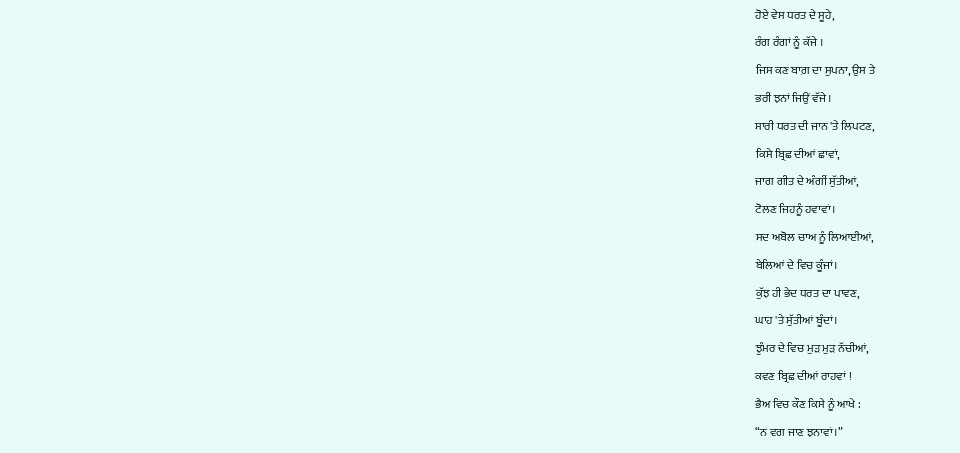ਹੋਏ ਵੇਸ ਧਰਤ ਦੇ ਸੂਹੇ,
ਰੰਗ ਰੰਗਾਂ ਨੂੰ ਕੱਜੇ ।
ਜਿਸ ਕਣ ਬਾਗ਼ ਦਾ ਸੁਪਨਾ, ਉਸ ਤੇ
ਭਰੀ ਝਨਾਂ ਜਿਉਂ ਵੱਜੇ ।
ਸਾਰੀ ਧਰਤ ਦੀ ਜਾਨ 'ਤੇ ਲਿਪਟਣ,
ਕਿਸੇ ਬ੍ਰਿਛ ਦੀਆਂ ਛਾਵਾਂ,
ਜਾਗ ਗੀਤ ਦੇ ਅੰਗੀਂ ਸੁੱਤੀਆਂ,
ਟੋਲਣ ਜਿਹਨੂੰ ਹਵਾਵਾਂ।
ਸਦ ਅਬੋਲ ਚਾਅ ਨੂੰ ਲਿਆਈਆਂ,
ਬੇਲਿਆਂ ਦੇ ਵਿਚ ਕੂੰਜਾਂ।
ਕੁੱਝ ਹੀ ਭੇਦ ਧਰਤ ਦਾ ਪਾਵਣ,
ਘਾਹ 'ਤੇ ਸੁੱਤੀਆਂ ਬੂੰਦਾਂ।
ਝੁੰਮਰ ਦੇ ਵਿਚ ਮੁੜ ਮੁੜ ਨੱਚੀਆਂ,
ਕਵਣ ਬ੍ਰਿਛ ਦੀਆਂ ਰਾਹਵਾਂ !
ਭੈਅ ਵਿਚ ਕੌਣ ਕਿਸੇ ਨੂੰ ਆਖੇ :
“ਨ ਵਗ ਜਾਣ ਝਨਾਵਾਂ।”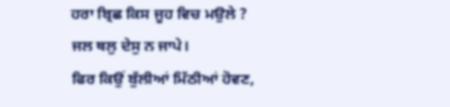ਹਰਾ ਬ੍ਰਿਛ ਕਿਸ ਜੂਹ ਵਿਚ ਮਉਲੇ ?
ਜਲ ਥਲੁ ਦੇਸੁ ਨ ਜਾਪੇ।
ਫਿਰ ਕਿਉਂ ਬੁੱਲੀਆਂ ਮਿੱਠੀਆਂ ਹੋਵਣ,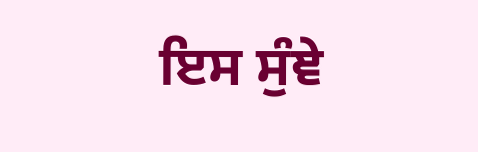ਇਸ ਸੁੰਞੇ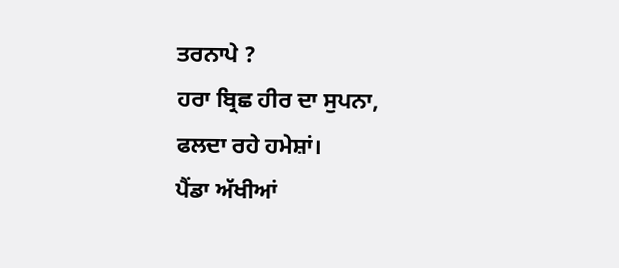ਤਰਨਾਪੇ ?
ਹਰਾ ਬ੍ਰਿਛ ਹੀਰ ਦਾ ਸੁਪਨਾ,
ਫਲਦਾ ਰਹੇ ਹਮੇਸ਼ਾਂ।
ਪੈਂਡਾ ਅੱਖੀਆਂ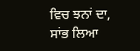ਵਿਚ ਝਨਾਂ ਦਾ,
ਸਾਂਭ ਲਿਆ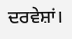ਦਰਵੇਸ਼ਾਂ।